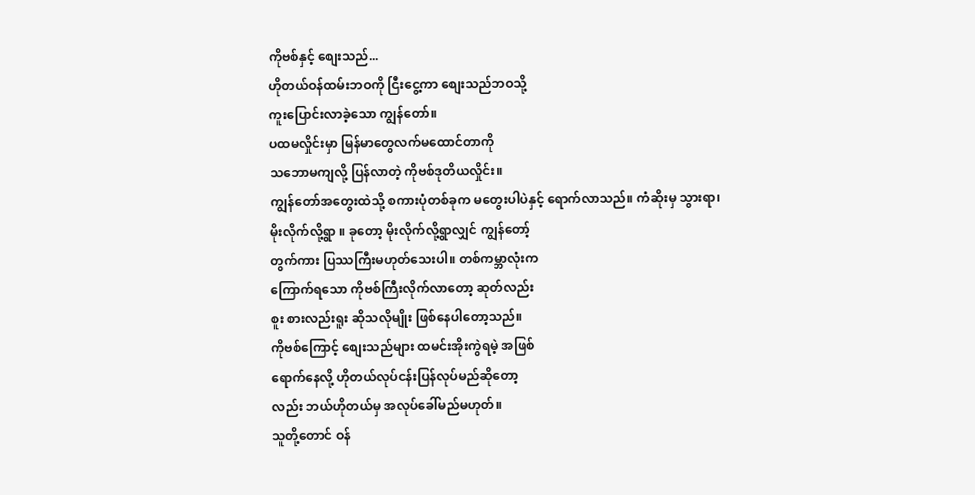ကိုဗစ်နှင့် စျေးသည်...
ဟိုတယ်ဝန်ထမ်းဘဝကို ငြီးငွေ့ကာ စျေးသည်ဘဝသို့
ကူးပြောင်းလာခဲ့သော ကျွန်တော်။
ပထမလှိုင်းမှာ မြန်မာတွေလက်မထောင်တာကို
သဘောမကျလို့ ပြန်လာတဲ့ ကိုဗစ်ဒုတိယလှိုင်း။
ကျွန်တော်အတွေးထဲသို့ စကားပုံတစ်ခုက မတွေးပါပဲနှင့် ရောက်လာသည်။ ကံဆိုးမှ သွားရာ၊
မိုးလိုက်လို့ရွာ ။ ခုတော့ မိုးလိုက်လို့ရွာလျှင် ကျွန်တော့်
တွက်ကား ပြဿကြီးမဟုတ်သေးပါ။ တစ်ကမ္ဘာလုံးက
ကြောက်ရသော ကိုဗစ်ကြီးလိုက်လာတော့ ဆုတ်လည်း
စူး စားလည်းရူး ဆိုသလိုမျိုး ဖြစ်နေပါတော့သည်။
ကိုဗစ်ကြောင့် စျေးသည်များ ထမင်းအိုးကွဲရမဲ့ အဖြစ်
ရောက်နေလို့ ဟိုတယ်လုပ်ငန်းပြန်လုပ်မည်ဆိုတော့
လည်း ဘယ်ဟိုတယ်မှ အလုပ်ခေါ်မည်မဟုတ်။
သူတို့တောင် ဝန်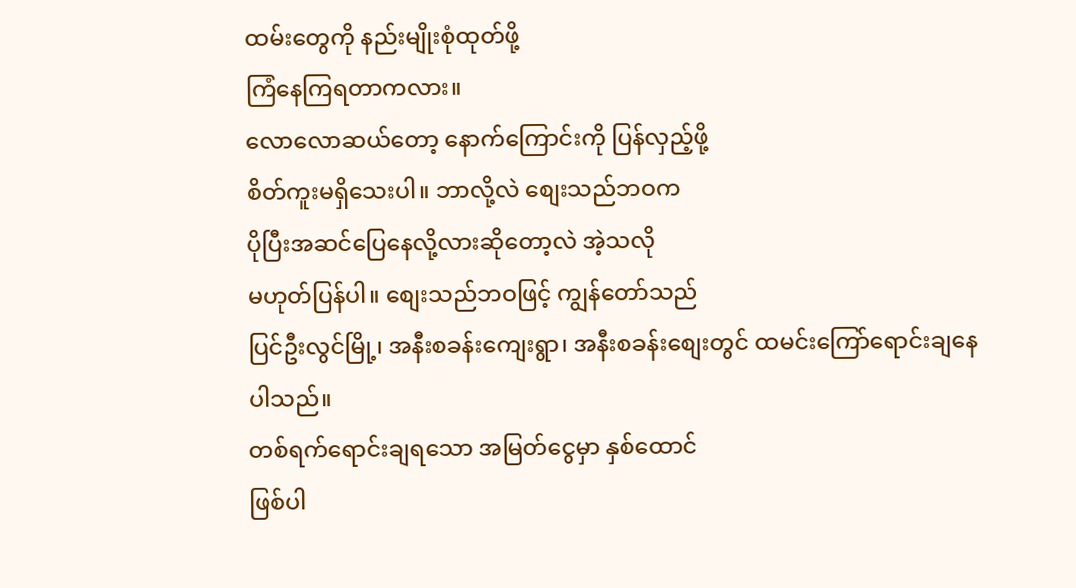ထမ်းတွေကို နည်းမျိုးစုံထုတ်ဖို့
ကြံနေကြရတာကလား။
လောလောဆယ်တော့ နောက်ကြောင်းကို ပြန်လှည့်ဖို့
စိတ်ကူးမရှိသေးပါ။ ဘာလို့လဲ စျေးသည်ဘဝက
ပိုပြီးအဆင်ပြေနေလို့လားဆိုတော့လဲ အဲ့သလို
မဟုတ်ပြန်ပါ။ စျေးသည်ဘဝဖြင့် ကျွန်တော်သည်
ပြင်ဦးလွင်မြို့၊ အနီးစခန်းကျေးရွာ၊ အနီးစခန်းစျေးတွင် ထမင်းကြော်ရောင်းချနေပါသည်။
တစ်ရက်ရောင်းချရသော အမြတ်ငွေမှာ နှစ်ထောင်
ဖြစ်ပါ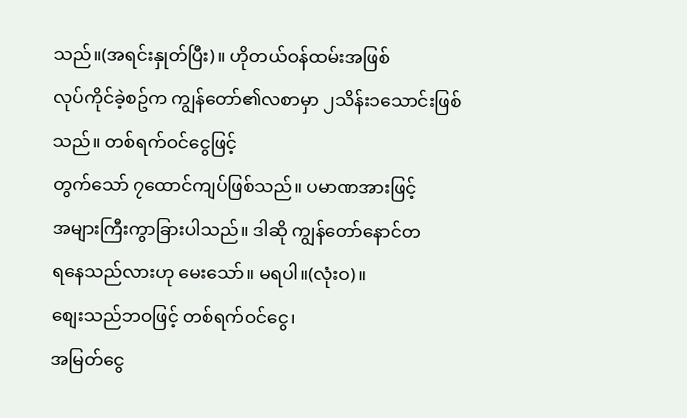သည်။(အရင်းနှုတ်ပြီး)။ ဟိုတယ်ဝန်ထမ်းအဖြစ်
လုပ်ကိုင်ခဲ့စဥ်က ကျွန်တော်၏လစာမှာ ၂သိန်း၁သောင်းဖြစ်သည်။ တစ်ရက်ဝင်ငွေဖြင့်
တွက်သော် ၇ထောင်ကျပ်ဖြစ်သည်။ ပမာဏအားဖြင့်
အများကြီးကွာခြားပါသည်။ ဒါဆို ကျွန်တော်နောင်တ
ရနေသည်လားဟု မေးသော်။ မရပါ။(လုံးဝ)။
စျေးသည်ဘဝဖြင့် တစ်ရက်ဝင်ငွေ၊
အမြတ်ငွေ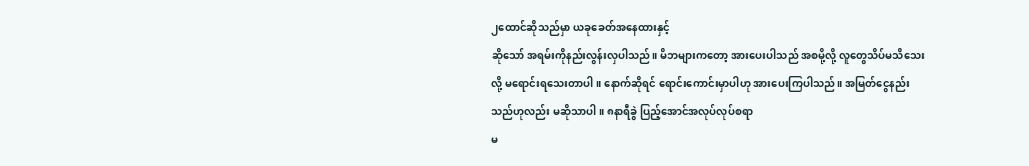၂ထောင်ဆိုသည်မှာ ယခုခေတ်အနေထားနှင့်
ဆိုသော် အရမ်းကိုနည်းလွန်းလှပါသည်။ မိဘများကတော့ အားပေးပါသည် အစမို့လို့ လူတွေသိပ်မသိသေးလို့ မရောင်းရသေးတာပါ။ နောက်ဆိုရင် ရောင်းကောင်းမှာပါဟု အားပေးကြပါသည်။ အမြတ်ငွေနည်းသည်ဟုလည်း မဆိုသာပါ။ ၈နာရီခွဲ ပြည့်အောင်အလုပ်လုပ်စရာ
မ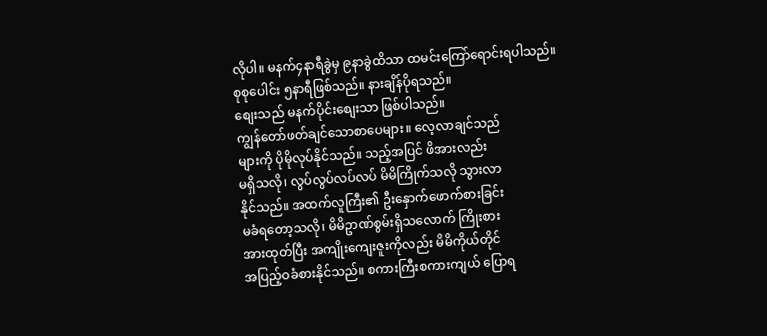လိုပါ။ မနက်၄နာရီခွဲမှ ၉နာခွဲထိသာ ထမင်းကြော်ရောင်းရပါသည်။
စုစုပေါင်း ၅နာရီဖြစ်သည်။ နားချိန်ပိုရသည်။
စျေးသည် မနက်ပိုင်းစျေးသာ ဖြစ်ပါသည်။
ကျွန်တော်ဖတ်ချင်သောစာပေများ။ လေ့လာချင်သည်
များကို ပိုမိုလုပ်နိုင်သည်။ သည့်အပြင် ဖိအားလည်း
မရှိသလို၊ လွပ်လွပ်လပ်လပ် မိမိကြိုက်သလို သွားလာ
နိုင်သည်။ အထက်လူကြီး၏ ဦးနှောက်ဖောက်စားခြင်း
မခံရတော့သလို၊ မိမိဥာဏ်စွမ်းရှိသလောက် ကြိုးစား
အားထုတ်ပြီး အကျိုးကျေးဇူးကိုလည်း မိမိကိုယ်တိုင်
အပြည့်ဝခံစားနိုင်သည်။ စကားကြီးစကားကျယ် ပြောရ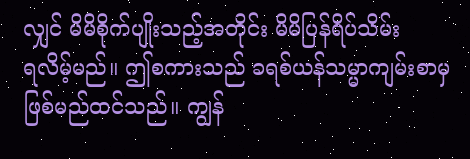လျှင် မိမိစိုက်ပျိုးသည့်အတိုင်း မိမိပြန်ရိပ်သိမ်း
ရလိမ့်မည်။ ဤစကားသည် ခရစ်ယန်သမ္မာကျမ်းစာမှ
ဖြစ်မည်ထင်သည်။ ကျွန်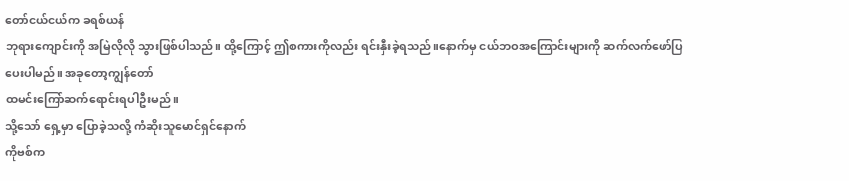တော်ငယ်ငယ်က ခရစ်ယန်
ဘုရားကျောင်းကို အမြဲလိုလို သွားဖြစ်ပါသည်။ ထို့ကြောင့် ဤစကားကိုလည်း ရင်းနှီးခဲ့ရသည်။နောက်မှ ငယ်ဘဝအကြောင်းများကို ဆက်လက်ဖော်ပြ
ပေးပါမည်။ အခုတော့ကျွန်တော်
ထမင်းကြော်ဆက်ရောင်းရပါဦးမည်။
သို့သော် ရှေ့မှာ ပြောခဲ့သလို့ ကံဆိုးသူမောင်ရှင်နောက်
ကိုဗစ်က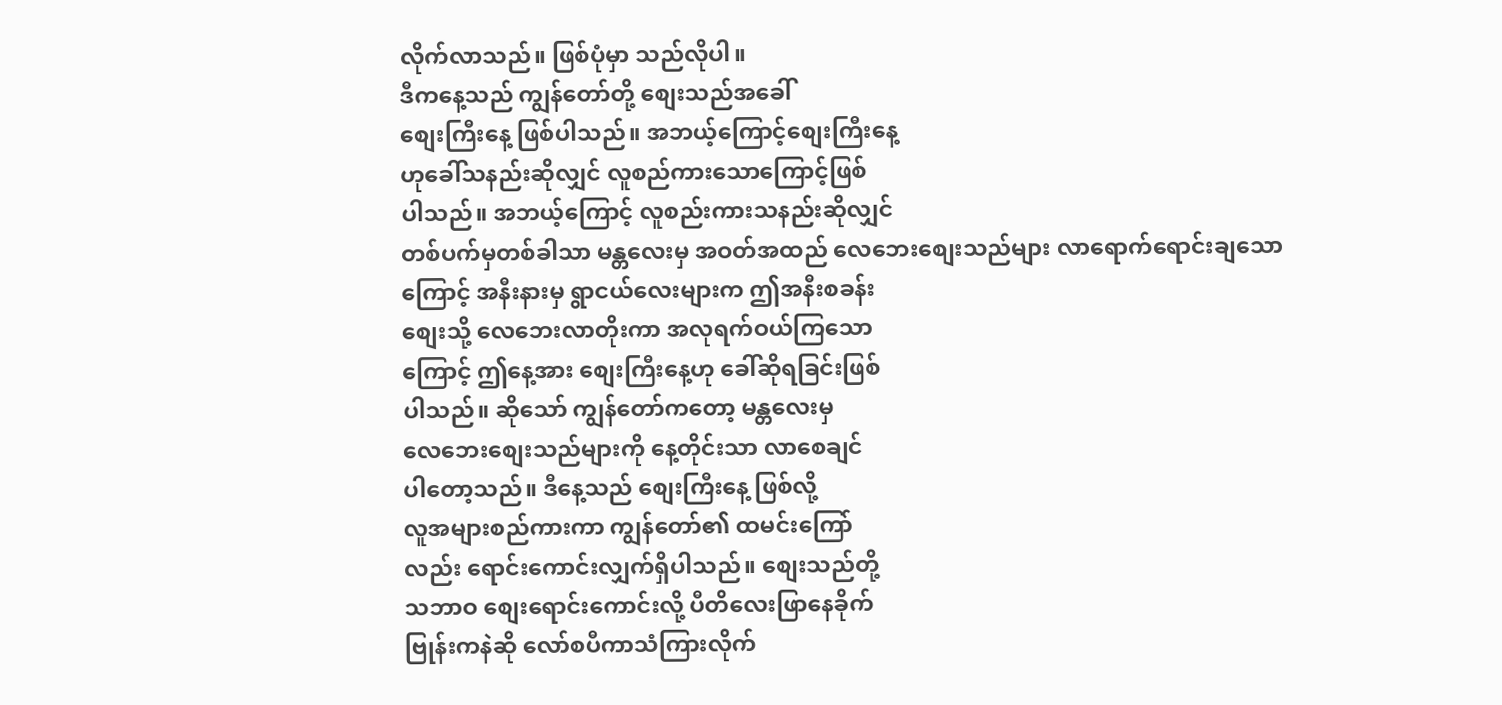လိုက်လာသည်။ ဖြစ်ပုံမှာ သည်လိုပါ။
ဒီကနေ့သည် ကျွန်တော်တို့ စျေးသည်အခေါ်
စျေးကြီးနေ့ ဖြစ်ပါသည်။ အဘယ့်ကြောင့်စျေးကြီးနေ့
ဟုခေါ်သနည်းဆိုလျှင် လူစည်ကားသောကြောင့်ဖြစ်
ပါသည်။ အဘယ့်ကြောင့် လူစည်းကားသနည်းဆိုလျှင်
တစ်ပက်မှတစ်ခါသာ မန္တလေးမှ အဝတ်အထည် လေဘေးစျေးသည်များ လာရောက်ရောင်းချသော
ကြောင့် အနီးနားမှ ရွာငယ်လေးများက ဤအနီးစခန်း
စျေးသို့ လေဘေးလာတိုးကာ အလုရက်ဝယ်ကြသော
ကြောင့် ဤနေ့အား စျေးကြီးနေ့ဟု ခေါ်ဆိုရခြင်းဖြစ်
ပါသည်။ ဆိုသော် ကျွန်တော်ကတော့ မန္တလေးမှ
လေဘေးစျေးသည်များကို နေ့တိုင်းသာ လာစေချင်
ပါတော့သည်။ ဒီနေ့သည် စျေးကြီးနေ့ ဖြစ်လို့
လူအများစည်ကားကာ ကျွန်တော်၏ ထမင်းကြော်
လည်း ရောင်းကောင်းလျှက်ရှိပါသည်။ စျေးသည်တို့
သဘာဝ စျေးရောင်းကောင်းလို့ ပီတိလေးဖြာနေခိုက်
ဗြုန်းကနဲဆို လော်စပီကာသံကြားလိုက်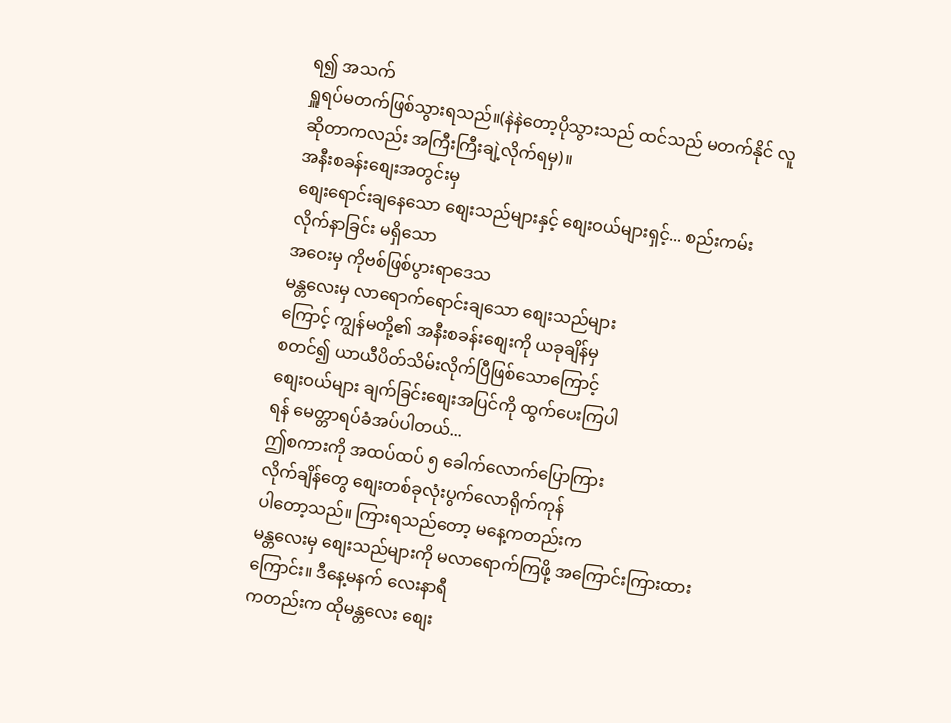ရ၍ အသက်
ရှူရပ်မတက်ဖြစ်သွားရသည်။(နဲနဲတော့ပိုသွားသည် ထင်သည် မတက်နိုင် လူဆိုတာကလည်း အကြီးကြီးချဲ့လိုက်ရမှ)။
အနီးစခန်းစျေးအတွင်းမှ
စျေးရောင်းချနေသော စျေးသည်များနှင့် စျေးဝယ်များရှင့်... စည်းကမ်းလိုက်နာခြင်း မရှိသော
အဝေးမှ ကိုဗစ်ဖြစ်ပွားရာဒေသ
မန္တလေးမှ လာရောက်ရောင်းချသော စျေးသည်များ
ကြောင့် ကျွန်မတို့၏ အနီးစခန်းစျေးကို ယခုချိန်မှ
စတင်၍ ယာယီပိတ်သိမ်းလိုက်ပြီဖြစ်သောကြောင့်
စျေးဝယ်များ ချက်ခြင်းစျေးအပြင်ကို ထွက်ပေးကြပါ
ရန် မေတ္တာရပ်ခံအပ်ပါတယ်...
ဤစကားကို အထပ်ထပ် ၅ ခေါက်လောက်ပြောကြား
လိုက်ချိန်တွေ စျေးတစ်ခုလုံးပွက်လောရိုက်ကုန်
ပါတော့သည်။ ကြားရသည်တော့ မနေ့ကတည်းက
မန္တလေးမှ စျေးသည်များကို မလာရောက်ကြဖို့ အကြောင်းကြားထားကြောင်း။ ဒီနေ့မနက် လေးနာရီ
ကတည်းက ထိုမန္တလေး စျေး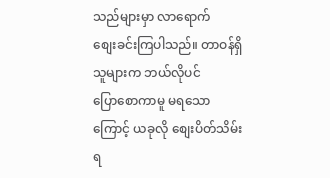သည်များမှာ လာရောက်
စျေးခင်းကြပါသည်။ တာဝန်ရှိသူများက ဘယ်လိုပင်
ပြောစောကာမူ မရသောကြောင့် ယခုလို စျေးပိတ်သိမ်းရ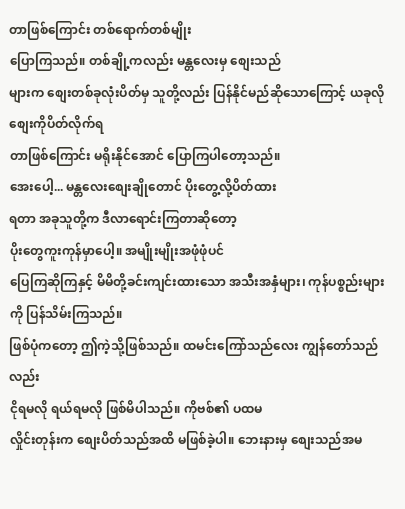တာဖြစ်ကြောင်း တစ်ရောက်တစ်မျိုး
ပြောကြသည်။ တစ်ချို့ကလည်း မန္တလေးမှ စျေးသည်
များက စျေးတစ်ခုလုံးပိတ်မှ သူတို့လည်း ပြန်နိုင်မည်ဆိုသောကြောင့် ယခုလို စျေးကိုပိတ်လိုက်ရ
တာဖြစ်ကြောင်း မရိုးနိုင်အောင် ပြောကြပါတော့သည်။
အေးပေါ့... မန္တလေးစျေးချိုတောင် ပိုးတွေ့လို့ပိတ်ထား
ရတာ အခုသူတို့က ဒီလာရောင်းကြတာဆိုတော့
ပိုးတွေကူးကုန်မှာပေါ့။ အမျိုးမျိုးအဖုံဖုံပင်
ပြေကြဆိုကြနှင့် မိမိတို့ခင်းကျင်းထားသော အသီးအနှံများ၊ ကုန်ပစ္စည်းများကို ပြန်သိမ်းကြသည်။
ဖြစ်ပုံကတော့ ဤကဲ့သို့ဖြစ်သည်။ ထမင်းကြော်သည်လေး ကျွန်တော်သည်လည်း
ငိုရမလို ရယ်ရမလို ဖြစ်မိပါသည်။ ကိုဗစ်၏ ပထမ
လှိုင်းတုန်းက စျေးပိတ်သည်အထိ မဖြစ်ခဲ့ပါ။ ဘေးနားမှ စျေးသည်အမ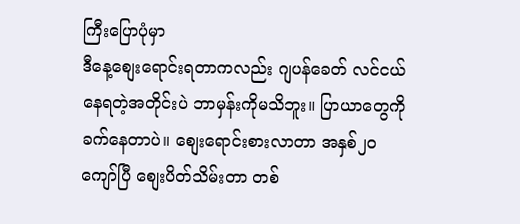ကြီးပြောပုံမှာ
ဒီနေ့စျေးရောင်းရတာကလည်း ဂျပန်ခေတ် လင်ငယ်
နေရတဲ့အတိုင်းပဲ ဘာမှန်းကိုမသိဘူး။ ပြာယာတွေကို
ခက်နေတာပဲ။ စျေးရောင်းစားလာတာ အနှစ်၂၀
ကျော်ပြီ စျေးပိတ်သိမ်းတာ တစ်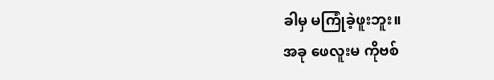ခါမှ မကြုံခဲ့ဖူးဘူး။
အခု ဖေလူးမ ကိုဗစ်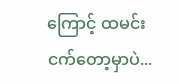ကြောင့် ထမင်းငက်တော့မှာပဲ...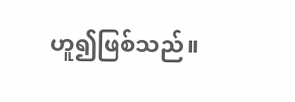ဟူ၍ဖြစ်သည်။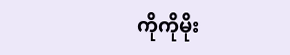ကိုကိုမိုး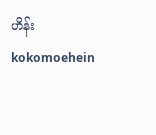ဟိန်း
kokomoehein